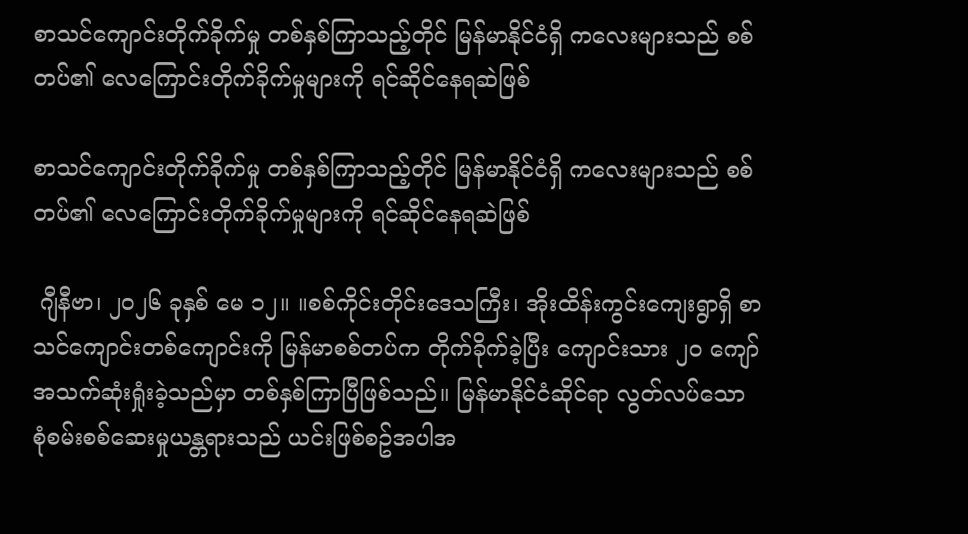စာသင်ကျောင်းတိုက်ခိုက်မှု တစ်နှစ်ကြာသည့်တိုင် မြန်မာနိုင်ငံရှိ ကလေးများသည် စစ်တပ်၏ လေကြောင်းတိုက်ခိုက်မှုများကို ရင်ဆိုင်နေရဆဲဖြစ်

စာသင်ကျောင်းတိုက်ခိုက်မှု တစ်နှစ်ကြာသည့်တိုင် မြန်မာနိုင်ငံရှိ ကလေးများသည် စစ်တပ်၏ လေကြောင်းတိုက်ခိုက်မှုများကို ရင်ဆိုင်နေရဆဲဖြစ်

 ဂျီနီဗာ၊ ၂၀၂၆ ခုနှစ် မေ ၁၂။ ။စစ်ကိုင်းတိုင်းဒေသကြီး၊ အိုးထိန်းကွင်းကျေးရွာရှိ စာသင်ကျောင်းတစ်ကျောင်းကို မြန်မာစစ်တပ်က တိုက်ခိုက်ခဲ့ပြီး ကျောင်းသား ၂၀ ကျော် အသက်ဆုံးရှုံးခဲ့သည်မှာ တစ်နှစ်ကြာပြီဖြစ်သည်။ မြန်မာနိုင်ငံဆိုင်ရာ လွတ်လပ်သော စုံစမ်းစစ်ဆေးမှုယန္တရားသည် ယင်းဖြစ်စဥ်အပါအ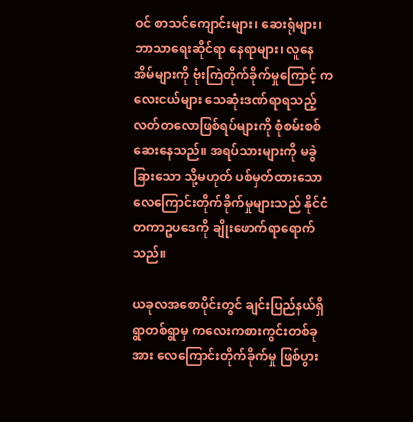ဝင် စာသင်ကျောင်းများ၊ ဆေးရုံများ၊ ဘာသာရေးဆိုင်ရာ နေရာများ၊ လူနေအိမ်များကို ဗုံးကြဲတိုက်ခိုက်မှုကြောင့် ကလေးငယ်များ သေဆုံးဒဏ်ရာရသည့် လတ်တလောဖြစ်ရပ်များကို စုံစမ်းစစ်ဆေးနေသည်။ အရပ်သားများကို မခွဲခြားသော သို့မဟုတ် ပစ်မှတ်ထားသော လေကြောင်းတိုက်ခိုက်မှုများသည် နိုင်ငံတကာဥပဒေကို ချိုးဖောက်ရာရောက်သည်။

ယခုလအစောပိုင်းတွင် ချင်းပြည်နယ်ရှိ ရွာတစ်ရွာမှ ကလေးကစားကွင်းတစ်ခုအား လေကြောင်းတိုက်ခိုက်မှု ဖြစ်ပွား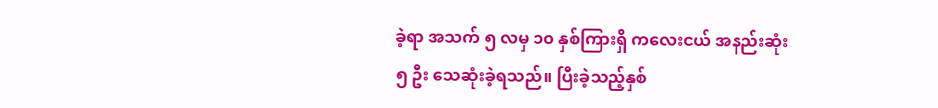ခဲ့ရာ အသက် ၅ လမှ ၁၀ နှစ်ကြားရှိ ကလေးငယ် အနည်းဆုံး ၅ ဦး သေဆုံးခဲ့ရသည်။ ပြီးခဲ့သည့်နှစ်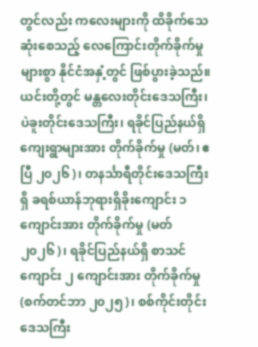တွင်လည်း ကလေးများကို ထိခိုက်သေဆုံးစေသည့် လေကြောင်းတိုက်ခိုက်မှုများစွာ နိုင်ငံအနှံ့တွင် ဖြစ်ပွားခဲ့သည်။ ယင်းတို့တွင် မန္တလေးတိုင်းဒေသကြီး၊ ပဲခူးတိုင်းဒေသကြီး၊ ရခိုင်ပြည်နယ်ရှိ ကျေးရွာများအား တိုက်ခိုက်မှု (မတ်၊ ဧပြီ ၂၀၂၆)၊ တနင်္သာရီတိုင်းဒေသကြီးရှိ ခရစ်ယာန်ဘုရားရှိခိုးကျောင်း ၁ ကျောင်းအား တိုက်ခိုက်မှု (မတ် ၂၀၂၆)၊ ရခိုင်ပြည်နယ်ရှိ စာသင်ကျောင်း ၂ ကျောင်းအား တိုက်ခိုက်မှု (စက်တင်ဘာ ၂၀၂၅)၊ စစ်ကိုင်းတိုင်းဒေသကြီး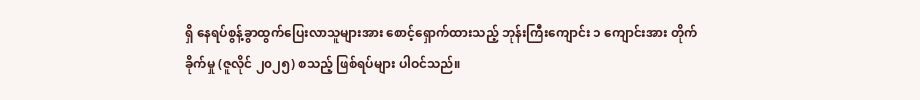ရှိ နေရပ်စွန့်ခွာထွက်ပြေးလာသူများအား စောင့်ရှောက်ထားသည့် ဘုန်းကြီးကျောင်း ၁ ကျောင်းအား တိုက်ခိုက်မှု (ဇူလိုင် ၂၀၂၅) စသည့် ဖြစ်ရပ်များ ပါဝင်သည်။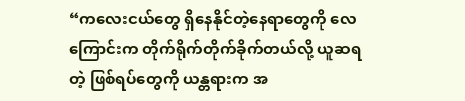“ကလေးငယ်တွေ ရှိနေနိုင်တဲ့နေရာတွေကို လေကြောင်းက တိုက်ရိုက်တိုက်ခိုက်တယ်လို့ ယူဆရတဲ့ ဖြစ်ရပ်တွေကို ယန္တရားက အ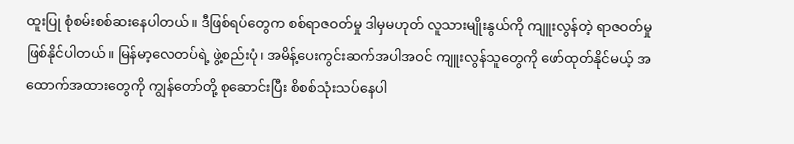ထူးပြု စုံစမ်းစစ်ဆးနေပါတယ်။ ဒီဖြစ်ရပ်တွေက စစ်ရာဇဝတ်မှု ဒါမှမဟုတ် လူသားမျိုးနွယ်ကို ကျူးလွန်တဲ့ ရာဇဝတ်မှုဖြစ်နိုင်ပါတယ်။ မြန်မာ့လေတပ်ရဲ့ ဖွဲ့စည်းပုံ၊ အမိန့်ပေးကွင်းဆက်အပါအဝင် ကျူးလွန်သူတွေကို ဖော်ထုတ်နိုင်မယ့် အထောက်အထားတွေကို ကျွန်တော်တို့ စုဆောင်းပြီး စိစစ်သုံးသပ်နေပါ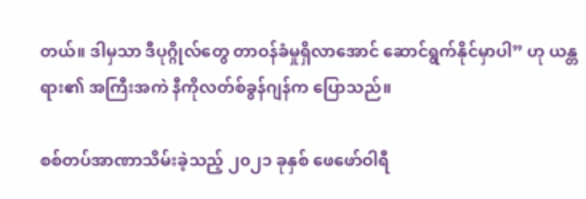တယ်။ ဒါမှသာ ဒီပုဂ္ဂိုလ်တွေ တာဝန်ခံမှုရှိလာအောင် ဆောင်ရွက်နိုင်မှာပါ” ဟု ယန္တရား၏ အကြီးအကဲ နီကိုလတ်စ်ခွန်ဂျန်က ပြောသည်။

စစ်တပ်အာဏာသိမ်းခဲ့သည့် ၂၀၂၁ ခုနှစ် ဖေဖော်ဝါရီ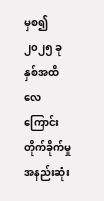မှစ၍ ၂၀၂၅ ခုနှစ်အထိ လေကြောင်းတိုက်ခိုက်မှု အနည်းဆုံး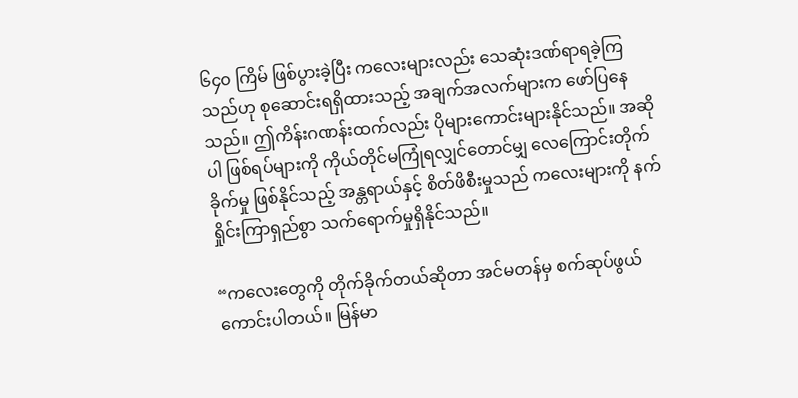၆၄၀ ကြိမ် ဖြစ်ပွားခဲ့ပြီး ကလေးများလည်း သေဆုံးဒဏ်ရာရခဲ့ကြသည်ဟု စုဆောင်းရရှိထားသည့် အချက်အလက်များက ဖော်ပြနေသည်။ ဤကိန်းဂဏန်းထက်လည်း ပိုများကောင်းများနိုင်သည်။ အဆိုပါ ဖြစ်ရပ်များကို ကိုယ်တိုင်မကြုံရလျှင်တောင်မျှ လေကြောင်းတိုက်ခိုက်မှု ဖြစ်နိုင်သည့် အန္တရာယ်နှင့် စိတ်ဖိစီးမှုသည် ကလေးများကို နက်ရှိုင်းကြာရှည်စွာ သက်ရောက်မှုရှိနိုင်သည်။

“ကလေးတွေကို တိုက်ခိုက်တယ်ဆိုတာ အင်မတန်မှ စက်ဆုပ်ဖွယ်ကောင်းပါတယ်။ မြန်မာ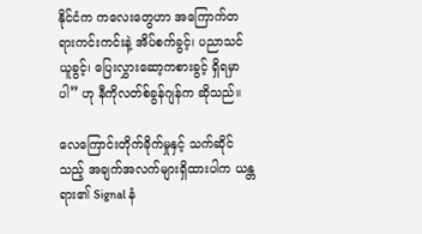နိုင်ငံက ကလေးတွေဟာ အကြောက်တရားကင်းကင်းနဲ့ အိပ်စက်ခွင့်၊ ပညာသင်ယူခွင့်၊ ပြေးလွှားဆော့ကစားခွင့် ရှိရမှာပါ” ဟု နီကိုလတ်စ်ခွန်ဂျန်က ဆိုသည်။

လေကြောင်းတိုက်ခိုက်မှုနှင့် သက်ဆိုင်သည့် အချက်အလက်များရှိထားပါက ယန္တရား၏ Signal နံ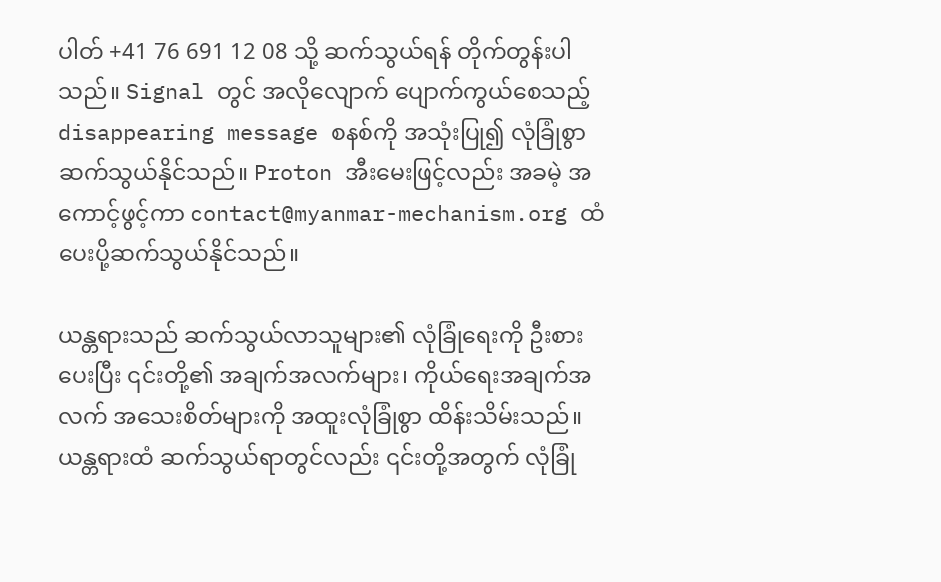ပါတ် +41 76 691 12 08 သို့ ဆက်သွယ်ရန် တိုက်တွန်းပါသည်။ Signal တွင် အလိုလျောက် ပျောက်ကွယ်စေသည့် disappearing message စနစ်ကို အသုံးပြု၍ လုံခြုံစွာ ဆက်သွယ်နိုင်သည်။ Proton အီးမေးဖြင့်လည်း အခမဲ့ အကောင့်ဖွင့်ကာ contact@myanmar-mechanism.org ထံ ပေးပို့ဆက်သွယ်နိုင်သည်။

ယန္တရားသည် ဆက်သွယ်လာသူများ၏ လုံခြုံရေးကို ဦးစားပေးပြီး ၎င်းတို့၏ အချက်အလက်များ၊ ကိုယ်ရေးအချက်အလက် အသေးစိတ်များကို အထူးလုံခြုံစွာ ထိန်းသိမ်းသည်။ ယန္တရားထံ ဆက်သွယ်ရာတွင်လည်း ၎င်းတို့အတွက် လုံခြုံ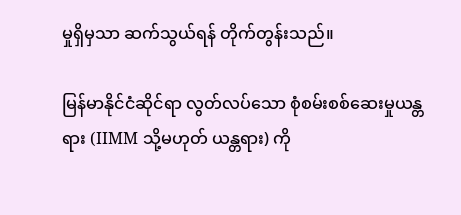မှုရှိမှသာ ဆက်သွယ်ရန် တိုက်တွန်းသည်။

မြန်မာနိုင်ငံဆိုင်ရာ လွတ်လပ်သော စုံစမ်းစစ်ဆေးမှုယန္တရား (IIMM သို့မဟုတ် ယန္တရား) ကို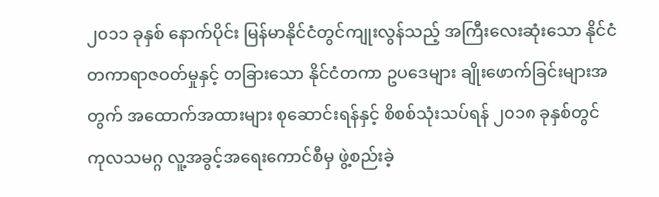၂၀၁၁ ခုနှစ် နောက်ပိုင်း မြန်မာနိုင်ငံတွင်ကျုးလွန်သည့် အကြီးလေးဆုံးသော နိုင်ငံတကာရာဇဝတ်မှုနှင့် တခြားသော နိုင်ငံတကာ ဥပဒေများ ချိုးဖောက်ခြင်းများအတွက် အထောက်အထားများ စုဆောင်းရန်နှင့် စိစစ်သုံးသပ်ရန် ၂၀၁၈ ခုနှစ်တွင် ကုလသမဂ္ဂ လူ့အခွင့်အရေးကောင်စီမှ ဖွဲ့စည်းခဲ့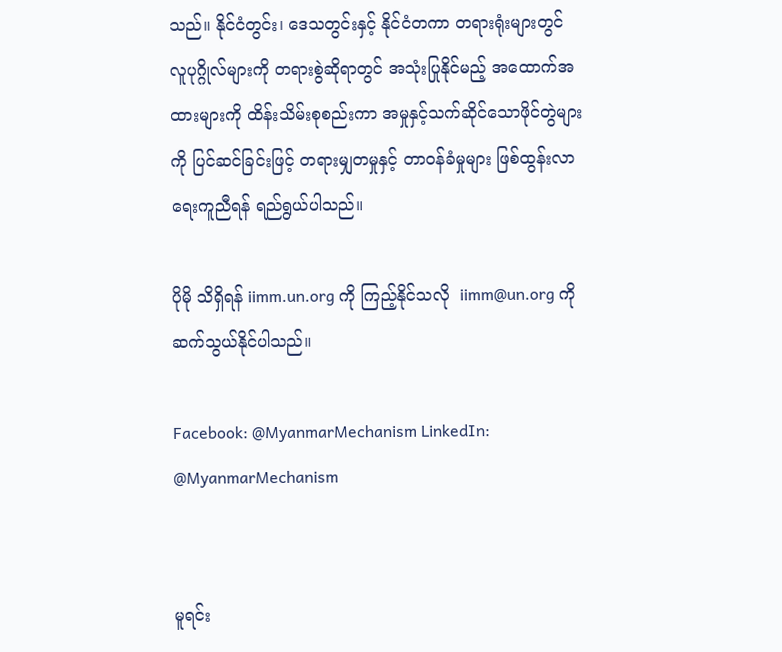သည်။ နိုင်ငံတွင်း၊ ဒေသတွင်းနှင့် နိုင်ငံတကာ တရားရုံးများတွင် လူပုဂ္ဂိုလ်များကို တရားစွဲဆိုရာတွင် အသုံးပြုနိုင်မည့် အထောက်အထားများကို ထိန်းသိမ်းစုစည်းကာ အမှုနှင့်သက်ဆိုင်သောဖိုင်တွဲများကို ပြင်ဆင်ခြင်းဖြင့် တရားမျှတမှုနှင့် တာဝန်ခံမှုများ ဖြစ်ထွန်းလာရေးကူညီရန် ရည်ရွယ်ပါသည်။

ပိုမို သိရှိရန် iimm.un.org ကို ကြည့်နိုင်သလို  iimm@un.org ကို ဆက်သွယ်နိုင်ပါသည်။

Facebook: @MyanmarMechanism LinkedIn: @MyanmarMechanism


မူရင်း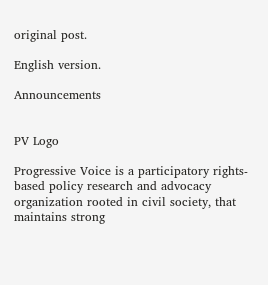original post.

English version.

Announcements


PV Logo

Progressive Voice is a participatory rights-based policy research and advocacy organization rooted in civil society, that maintains strong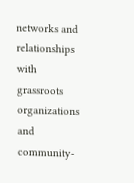networks and relationships with grassroots organizations and community-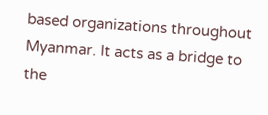based organizations throughout Myanmar. It acts as a bridge to the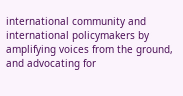international community and international policymakers by amplifying voices from the ground, and advocating for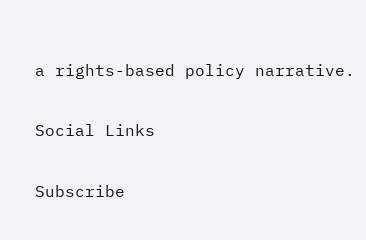a rights-based policy narrative.

Social Links

Subscribe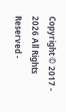Copyright © 2017 - 2026 All Rights Reserved -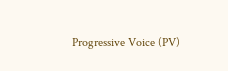Progressive Voice (PV)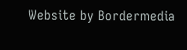Website by Bordermedia